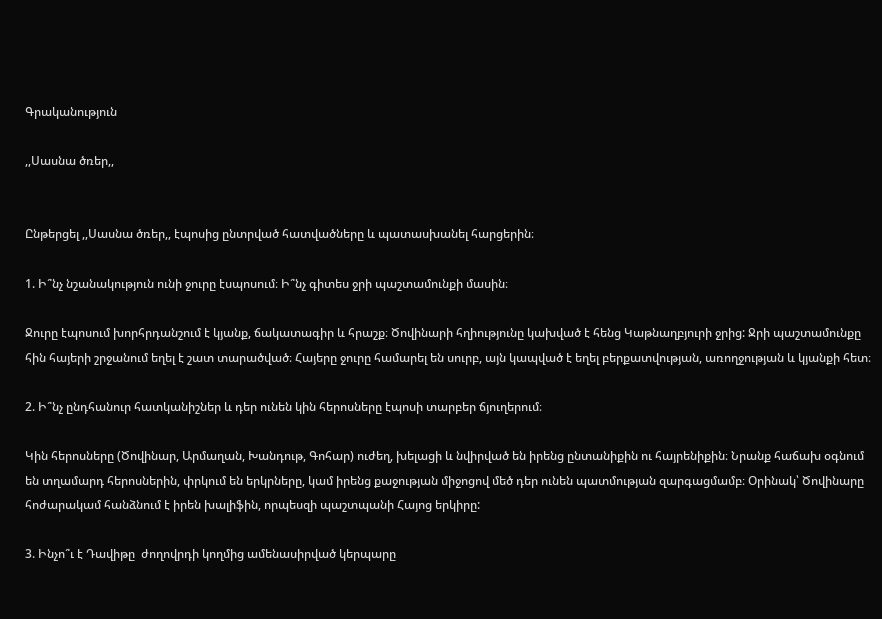Գրականություն

,,Սասնա ծռեր,,


Ընթերցել ,,Սասնա ծռեր,, էպոսից ընտրված հատվածները և պատասխանել հարցերին։

1. Ի՞նչ նշանակություն ունի ջուրը էսպոսում։ Ի՞նչ գիտես ջրի պաշտամունքի մասին։

Ջուրը էպոսում խորհրդանշում է կյանք, ճակատագիր և հրաշք։ Ծովինարի հղիությունը կախված է հենց Կաթնաղբյուրի ջրից: Ջրի պաշտամունքը հին հայերի շրջանում եղել է շատ տարածված։ Հայերը ջուրը համարել են սուրբ, այն կապված է եղել բերքատվության, առողջության և կյանքի հետ։

2. Ի՞նչ ընդհանուր հատկանիշներ և դեր ունեն կին հերոսները էպոսի տարբեր ճյուղերում։

Կին հերոսները (Ծովինար, Արմաղան, Խանդութ, Գոհար) ուժեղ, խելացի և նվիրված են իրենց ընտանիքին ու հայրենիքին։ Նրանք հաճախ օգնում են տղամարդ հերոսներին, փրկում են երկրները, կամ իրենց քաջության միջոցով մեծ դեր ունեն պատմության զարգացմամբ։ Օրինակ՝ Ծովինարը հոժարակամ հանձնում է իրեն խալիֆին, որպեսզի պաշտպանի Հայոց երկիրը:

3. Ինչո՞ւ է Դավիթը  ժողովրդի կողմից ամենասիրված կերպարը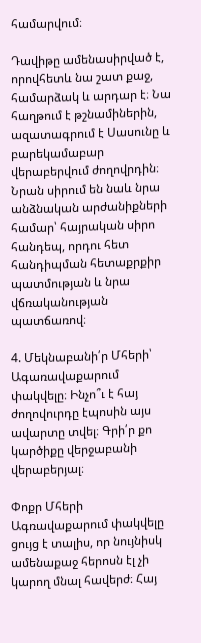համարվում։

Դավիթը ամենասիրված է, որովհետև նա շատ քաջ, համարձակ և արդար է։ Նա հաղթում է թշնամիներին, ազատագրում է Սասունը և բարեկամաբար վերաբերվում ժողովրդին։ Նրան սիրում են նաև նրա անձնական արժանիքների համար՝ հայրական սիրո հանդեպ, որդու հետ հանդիպման հետաքրքիր պատմության և նրա վճռականության պատճառով։

4. Մեկնաբանի՛ր Մհերի՝ Ագառավաքարում փակվելը։ Ինչո՞ւ է հայ ժողովուրդը էպոսին այս ավարտը տվել։ Գրի՛ր քո կարծիքը վերջաբանի վերաբերյալ։

Փոքր Մհերի Ագռավաքարում փակվելը ցույց է տալիս, որ նույնիսկ ամենաքաջ հերոսն էլ չի կարող մնալ հավերժ։ Հայ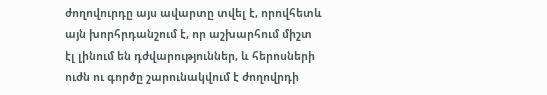ժողովուրդը այս ավարտը տվել է, որովհետև այն խորհրդանշում է, որ աշխարհում միշտ էլ լինում են դժվարություններ, և հերոսների ուժն ու գործը շարունակվում է ժողովրդի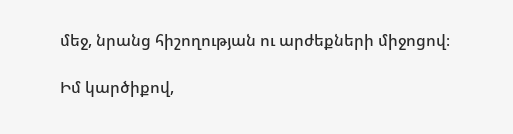մեջ, նրանց հիշողության ու արժեքների միջոցով։

Իմ կարծիքով,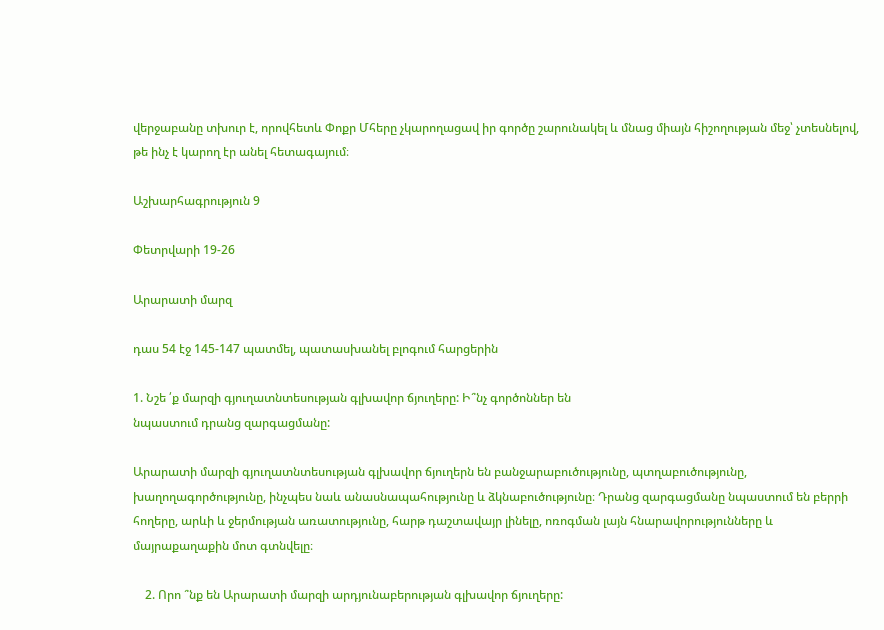վերջաբանը տխուր է, որովհետև Փոքր Մհերը չկարողացավ իր գործը շարունակել և մնաց միայն հիշողության մեջ՝ չտեսնելով, թե ինչ է կարող էր անել հետագայում։

Աշխարհագրություն 9

Փետրվարի 19-26

Արարատի մարզ

դաս 54 էջ 145-147 պատմել, պատասխանել բլոգում հարցերին

1. Նշե ՛ք մարզի գյուղատնտեսության գլխավոր ճյուղերը: Ի՞նչ գործոններ են
նպաստում դրանց զարգացմանը:

Արարատի մարզի գյուղատնտեսության գլխավոր ճյուղերն են բանջարաբուծությունը, պտղաբուծությունը, խաղողագործությունը, ինչպես նաև անասնապահությունը և ձկնաբուծությունը։ Դրանց զարգացմանը նպաստում են բերրի հողերը, արևի և ջերմության առատությունը, հարթ դաշտավայր լինելը, ոռոգման լայն հնարավորությունները և մայրաքաղաքին մոտ գտնվելը։

    2. Որո ՞նք են Արարատի մարզի արդյունաբերության գլխավոր ճյուղերը: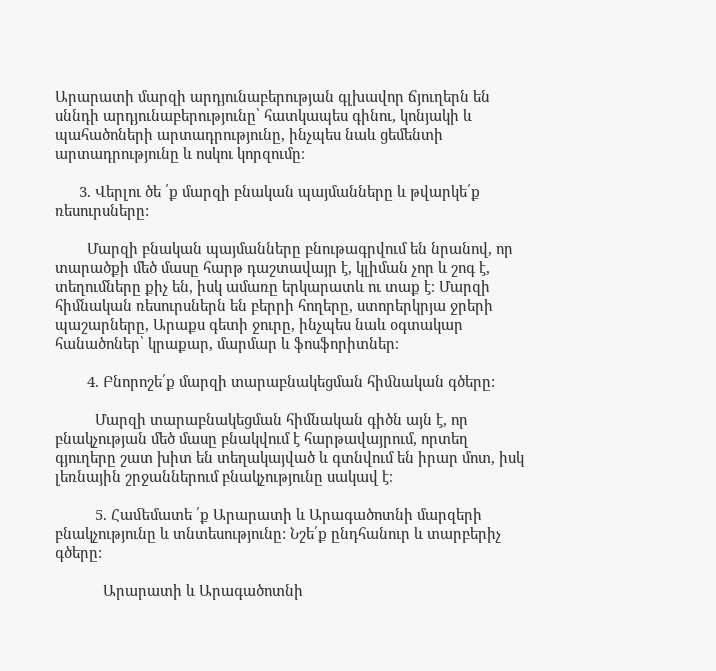Արարատի մարզի արդյունաբերության գլխավոր ճյուղերն են սննդի արդյունաբերությունը՝ հատկապես գինու, կոնյակի և պահածոների արտադրությունը, ինչպես նաև ցեմենտի արտադրությունը և ոսկու կորզումը։

      3. Վերլու ծե ՛ք մարզի բնական պայմանները և թվարկե՛ք ռեսուրսները:

        Մարզի բնական պայմանները բնութագրվում են նրանով, որ տարածքի մեծ մասը հարթ դաշտավայր է, կլիման չոր և շոգ է, տեղումները քիչ են, իսկ ամառը երկարատև ու տաք է։ Մարզի հիմնական ռեսուրսներն են բերրի հողերը, ստորերկրյա ջրերի պաշարները, Արաքս գետի ջուրը, ինչպես նաև օգտակար հանածոներ՝ կրաքար, մարմար և ֆոսֆորիտներ։

        4. Բնորոշե՛ք մարզի տարաբնակեցման հիﬓական գծերը:

          Մարզի տարաբնակեցման հիմնական գիծն այն է, որ բնակչության մեծ մասը բնակվում է հարթավայրում, որտեղ գյուղերը շատ խիտ են տեղակայված և գտնվում են իրար մոտ, իսկ լեռնային շրջաններում բնակչությունը սակավ է։

          5. Հաﬔմատե ՛ք Արարատի և Արագածոտնի մարզերի բնակչությունը և տնտեսությունը: Նշե՛ք ընդհանուր և տարբերիչ գծերը:

            Արարատի և Արագածոտնի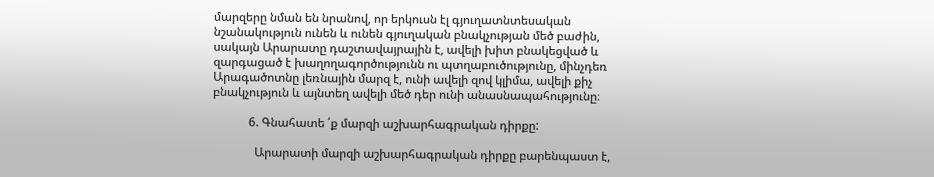մարզերը նման են նրանով, որ երկուսն էլ գյուղատնտեսական նշանակություն ունեն և ունեն գյուղական բնակչության մեծ բաժին, սակայն Արարատը դաշտավայրային է, ավելի խիտ բնակեցված և զարգացած է խաղողագործությունն ու պտղաբուծությունը, մինչդեռ Արագածոտնը լեռնային մարզ է, ունի ավելի զով կլիմա, ավելի քիչ բնակչություն և այնտեղ ավելի մեծ դեր ունի անասնապահությունը։

            6. Գնահատե ՛ք մարզի աշխարհագրական դիրքը:

              Արարատի մարզի աշխարհագրական դիրքը բարենպաստ է,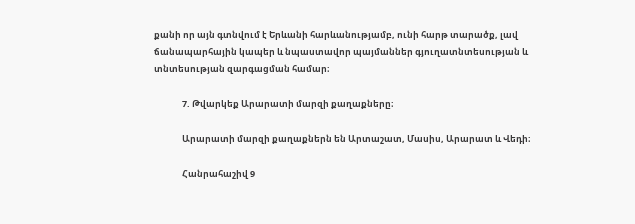քանի որ այն գտնվում է Երևանի հարևանությամբ, ունի հարթ տարածք, լավ ճանապարհային կապեր և նպաստավոր պայմաններ գյուղատնտեսության և տնտեսության զարգացման համար։

              7. Թվարկեք Արարատի մարզի քաղաքները։

              Արարատի մարզի քաղաքներն են Արտաշատ, Մասիս, Արարատ և Վեդի։

              Հանրահաշիվ 9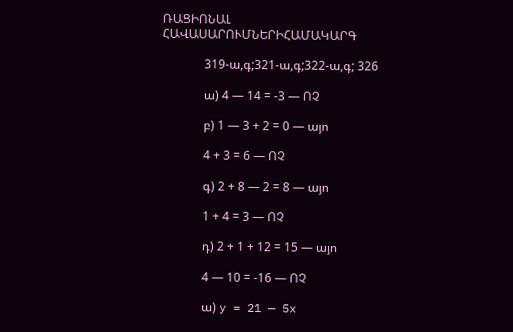ՌԱՑԻՈՆԱԼ ՀԱՎԱՍԱՐՈՒՄՆԵՐԻՀԱՄԱԿԱՐԳ

              319-ա,գ;321-ա,գ;322-ա,գ; 326

              ա) 4 — 14 = -3 — ՈՉ

              բ) 1 — 3 + 2 = 0 — այո

              4 + 3 = 6 — ՈՉ

              գ) 2 + 8 — 2 = 8 — այո

              1 + 4 = 3 — ՈՉ

              դ) 2 + 1 + 12 = 15 — այո

              4 — 10 = -16 — ՈՉ

              ա) y = 21 — 5x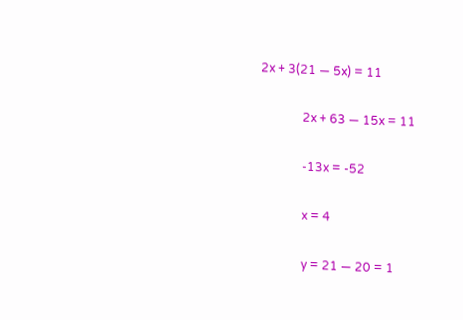2x + 3(21 — 5x) = 11

              2x + 63 — 15x = 11

              -13x = -52

              x = 4

              y = 21 — 20 = 1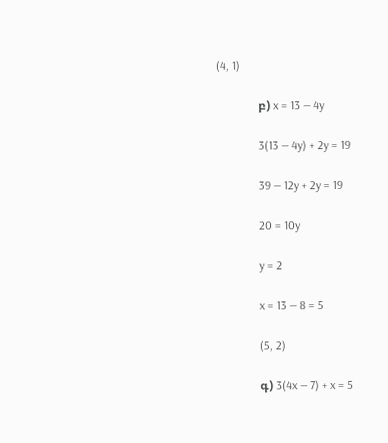(4, 1)

              բ) x = 13 — 4y

              3(13 — 4y) + 2y = 19

              39 — 12y + 2y = 19

              20 = 10y

              y = 2

              x = 13 — 8 = 5

              (5, 2)

              գ) 3(4x — 7) + x = 5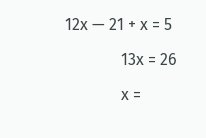12x — 21 + x = 5

              13x = 26

              x =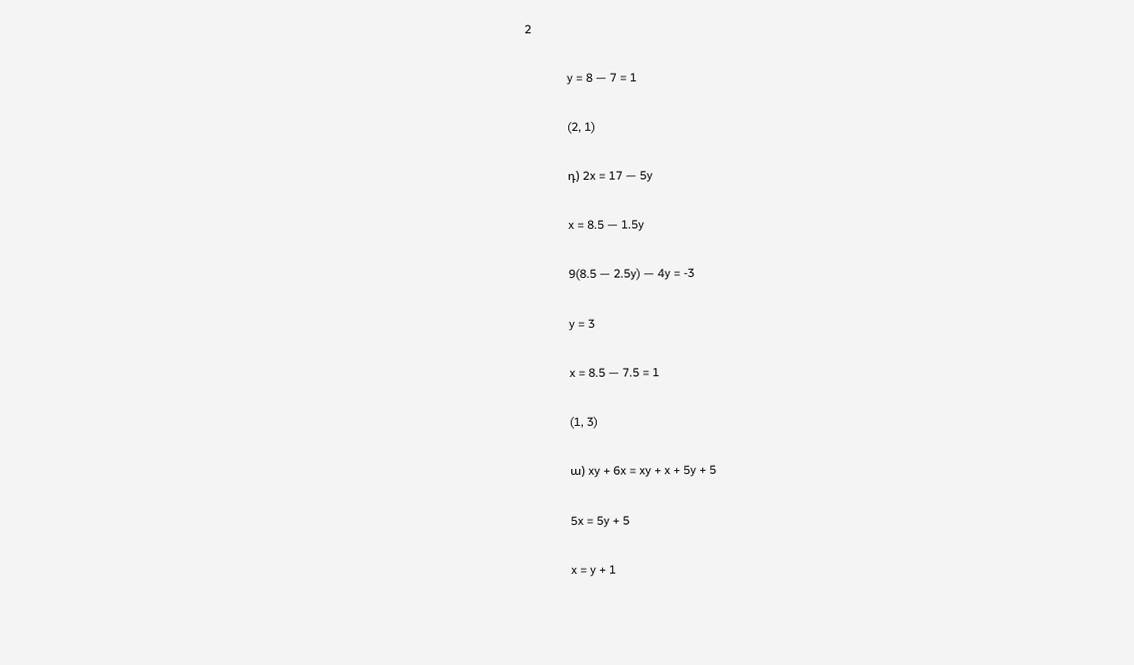2

              y = 8 — 7 = 1

              (2, 1)

              դ) 2x = 17 — 5y

              x = 8.5 — 1.5y

              9(8.5 — 2.5y) — 4y = -3

              y = 3

              x = 8.5 — 7.5 = 1

              (1, 3)

              ա) xy + 6x = xy + x + 5y + 5

              5x = 5y + 5

              x = y + 1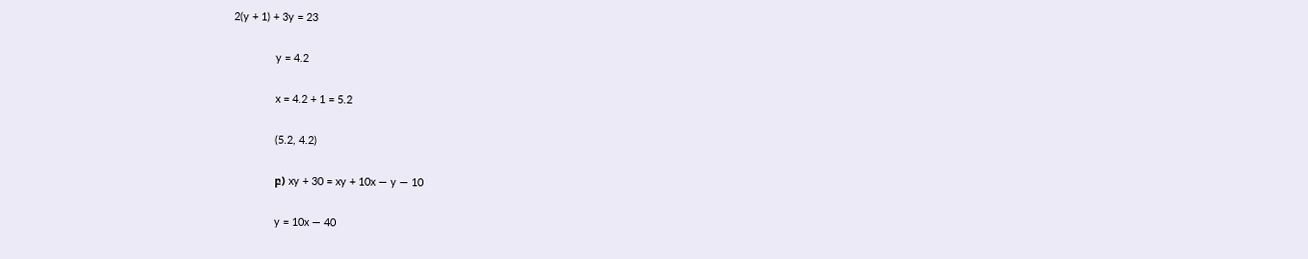2(y + 1) + 3y = 23

              y = 4.2

              x = 4.2 + 1 = 5.2

              (5.2, 4.2)

              բ) xy + 30 = xy + 10x — y — 10

              y = 10x — 40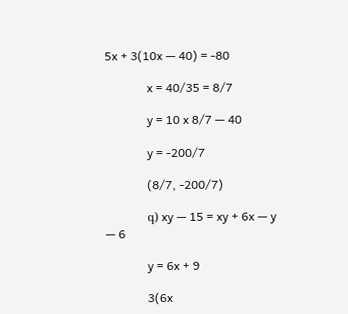5x + 3(10x — 40) = -80

              x = 40/35 = 8/7

              y = 10 x 8/7 — 40

              y = -200/7

              (8/7, -200/7)

              գ) xy — 15 = xy + 6x — y — 6

              y = 6x + 9

              3(6x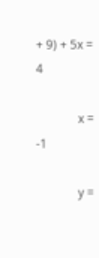+ 9) + 5x = 4

              x = -1

              y =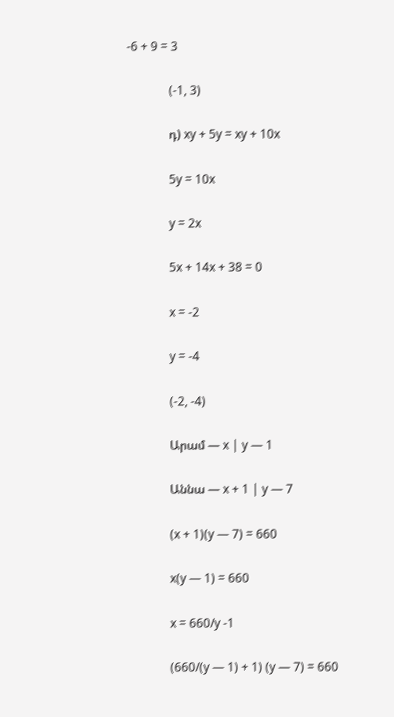-6 + 9 = 3

              (-1, 3)

              դ) xy + 5y = xy + 10x

              5y = 10x

              y = 2x

              5x + 14x + 38 = 0

              x = -2

              y = -4

              (-2, -4)

              Արամ — x | y — 1

              Աննա — x + 1 | y — 7

              (x + 1)(y — 7) = 660

              x(y — 1) = 660

              x = 660/y -1

              (660/(y — 1) + 1) (y — 7) = 660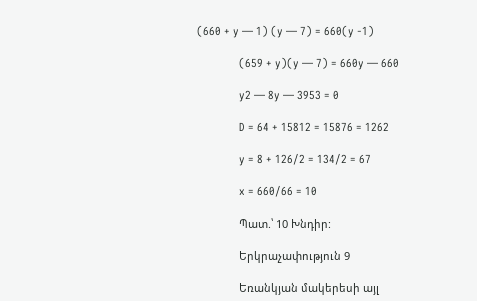(660 + y — 1) (y — 7) = 660(y -1)

              (659 + y)(y — 7) = 660y — 660

              y2 — 8y — 3953 = 0

              D = 64 + 15812 = 15876 = 1262

              y = 8 + 126/2 = 134/2 = 67

              x = 660/66 = 10

              Պատ.՝ 10 Խնդիր:

              Երկրաչափություն 9

              Եռանկյան մակերեսի այլ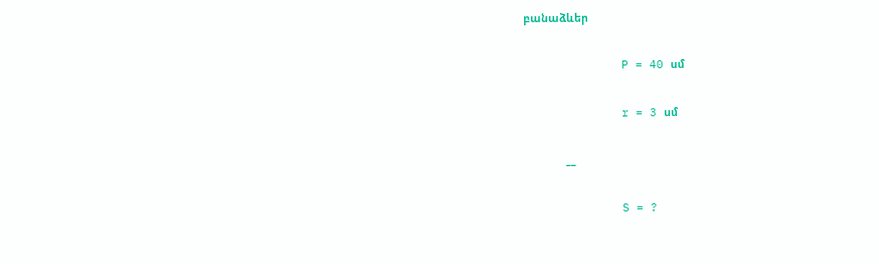բանաձևեր

              P = 40 սմ

              r = 3 սմ

              __

              S = ?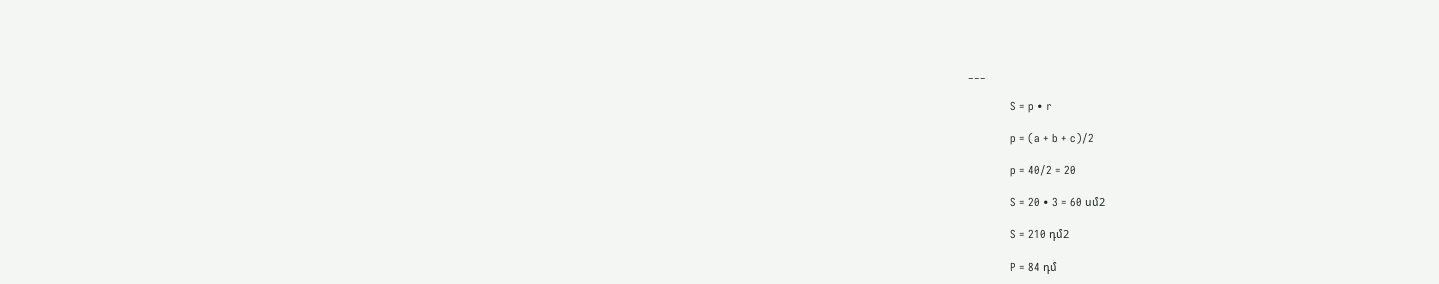___

              S = p • r

              p = (a + b + c)/2

              p = 40/2 = 20

              S = 20 • 3 = 60 սմ2

              S = 210 դմ2

              P = 84 դմ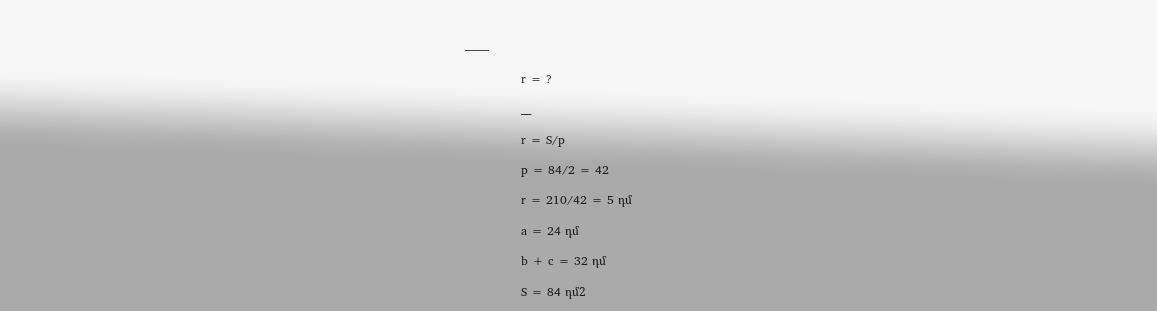——

              r = ?

              __

              r = S/p

              p = 84/2 = 42

              r = 210/42 = 5 դմ

              a = 24 դմ

              b + c = 32 դմ

              S = 84 դմ2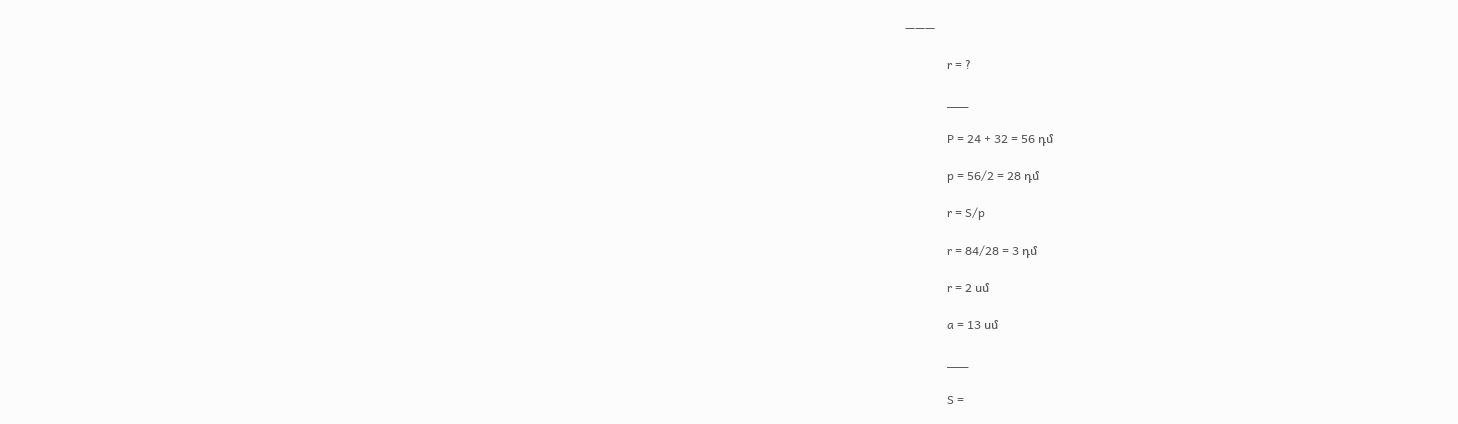———

              r = ?

              ___

              P = 24 + 32 = 56 դմ

              p = 56/2 = 28 դմ

              r = S/p

              r = 84/28 = 3 դմ

              r = 2 սմ

              a = 13 սմ

              ___

              S =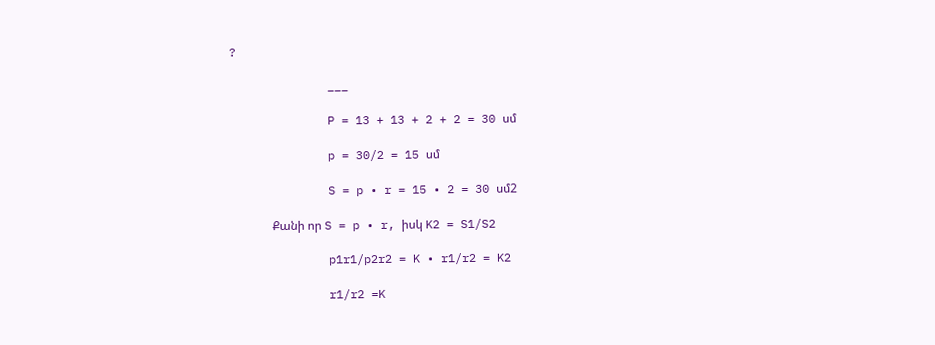?

              ___

              P = 13 + 13 + 2 + 2 = 30 սմ

              p = 30/2 = 15 սմ

              S = p • r = 15 • 2 = 30 սմ2

              Քանի որ S = p • r, իսկ K2 = S1/S2

              p1r1/p2r2 = K • r1/r2 = K2

              r1/r2 =K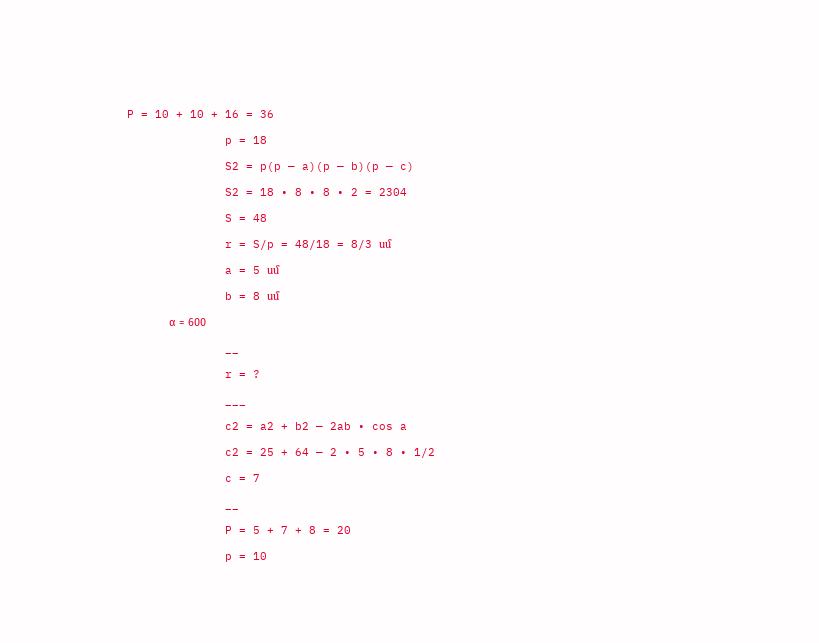P = 10 + 10 + 16 = 36

              p = 18

              S2 = p(p — a)(p — b)(p — c)

              S2 = 18 • 8 • 8 • 2 = 2304

              S = 48

              r = S/p = 48/18 = 8/3 սմ

              a = 5 սմ

              b = 8 սմ

              α = 600

              __

              r = ?

              ___

              c2 = a2 + b2 — 2ab • cos a

              c2 = 25 + 64 — 2 • 5 • 8 • 1/2

              c = 7

              __

              P = 5 + 7 + 8 = 20

              p = 10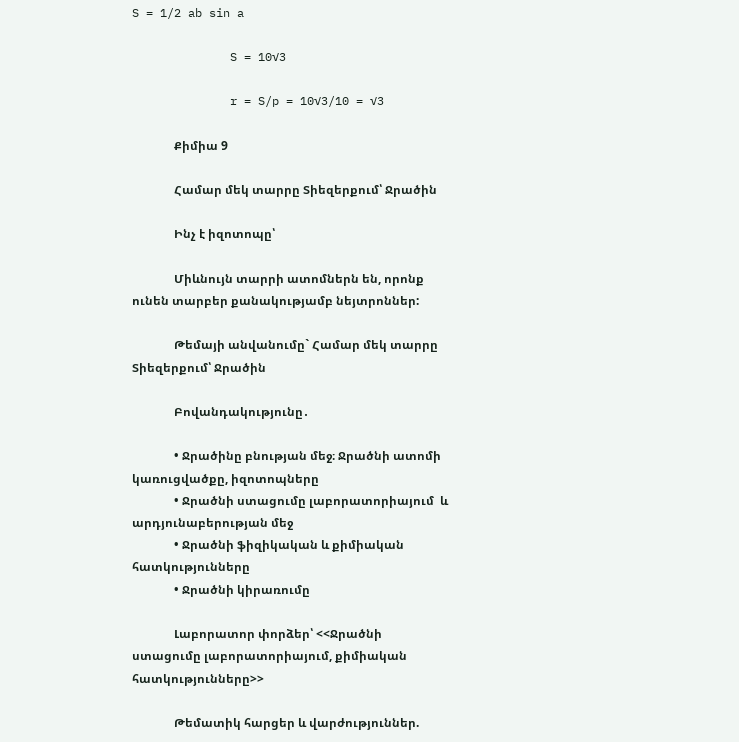S = 1/2 ab sin a

              S = 10√3

              r = S/p = 10√3/10 = √3

              Քիմիա 9

              Համար մեկ տարրը Տիեզերքում՝ Ջրածին

              Ինչ է իզոտոպը՝

              Միևնույն տարրի ատոմներն են, որոնք ունեն տարբեր քանակությամբ նեյտրոններ:

              Թեմայի անվանումը` Համար մեկ տարրը Տիեզերքում՝ Ջրածին

              Բովանդակությունը․

              • Ջրածինը բնության մեջ։ Ջրածնի ատոմի կառուցվածքը, իզոտոպները
              • Ջրածնի ստացումը լաբորատորիայում  և արդյունաբերության մեջ
              • Ջրածնի ֆիզիկական և քիմիական հատկությունները
              • Ջրածնի կիրառումը

              Լաբորատոր փորձեր՝ <<Ջրածնի ստացումը լաբորատորիայում, քիմիական հատկությունները>>

              Թեմատիկ հարցեր և վարժություններ.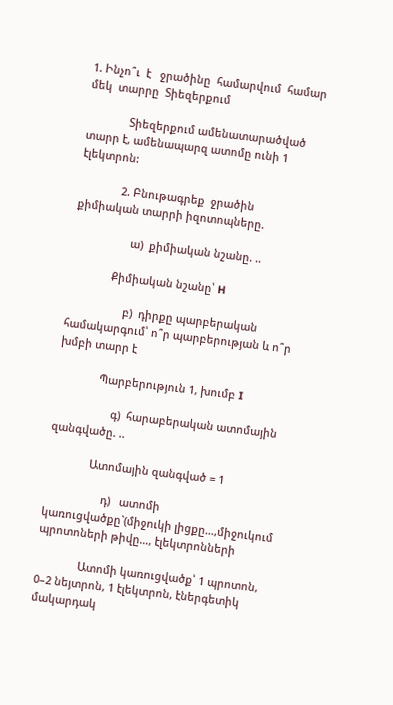1. Ինչո՞ւ  է   ջրածինը  համարվում  համար  մեկ  տարրը  Տիեզերքում

              Տիեզերքում ամենատարածված տարր է, ամենապարզ ատոմը ունի 1 էլեկտրոն:

              2. Բնութագրեք  ջրածին  քիմիական տարրի իզոտոպները.

                   ա)  քիմիական նշանը. ..

              Քիմիական նշանը՝ H

                   բ)  դիրքը պարբերական համակարգում՝ ո՞ր պարբերության և ո՞ր խմբի տարր է

              Պարբերություն 1, խումբ I

                   գ)  հարաբերական ատոմային զանգվածը. ..

              Ատոմային զանգված = 1

                   դ)   ատոմի կառուցվածքը`(միջուկի լիցքը…,միջուկում պրոտոների թիվը…, էլեկտրոնների

              Ատոմի կառուցվածք՝ 1 պրոտոն, 0–2 նեյտրոն, 1 էլեկտրոն, էներգետիկ մակարդակ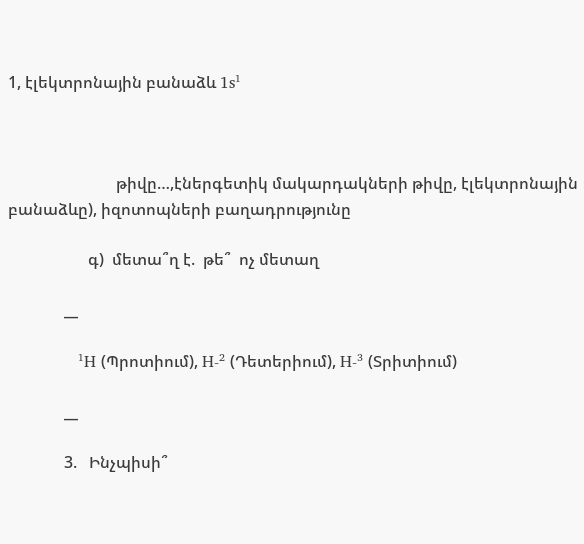1, էլեկտրոնային բանաձև 1s¹



                           թիվը…,էներգետիկ մակարդակների թիվը, էլեկտրոնային բանաձևը), իզոտոպների բաղադրությունը

                    գ)  մետա՞ղ է.  թե՞  ոչ մետաղ

              __

              ¹H (Պրոտիում), H-² (Դետերիում), H-³ (Տրիտիում)

              __

              3.   Ինչպիսի՞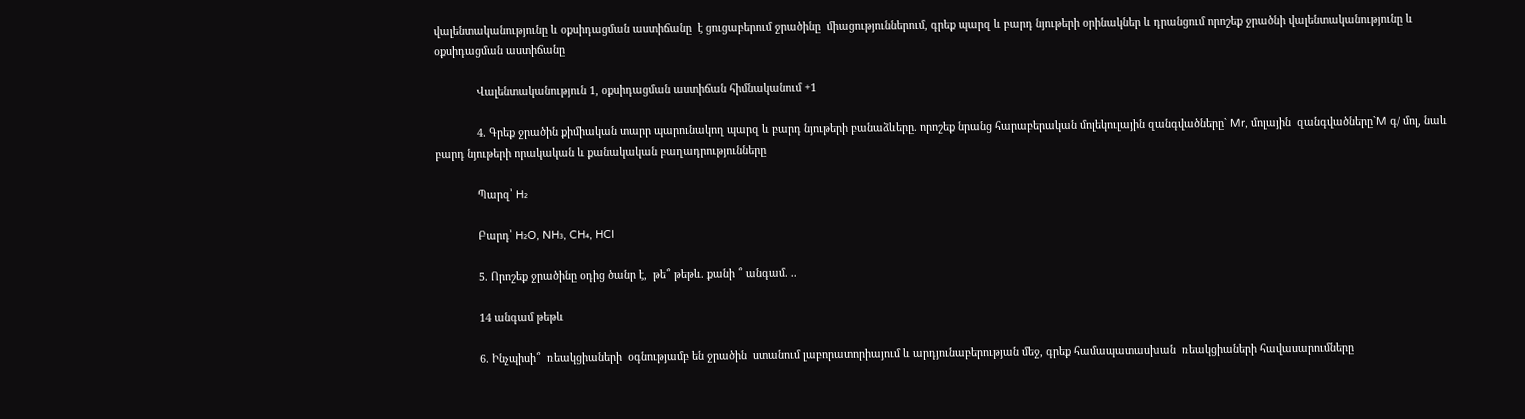վալենտականությունը և օքսիդացման աստիճանը  է ցուցաբերում ջրածինը  միացություններում, գրեք պարզ և բարդ նյութերի օրինակներ և դրանցում որոշեք ջրածնի վալենտականությունը և  օքսիդացման աստիճանը

              Վալենտականություն 1, օքսիդացման աստիճան հիմնականում +1

              4. Գրեք ջրածին քիմիական տարր պարունակող պարզ և բարդ նյութերի բանաձևերը. որոշեք նրանց հարաբերական մոլեկուլային զանգվածները` Mr, մոլային  զանգվածները`M գ/ մոլ, նաև բարդ նյութերի որակական և քանակական բաղադրությունները

              Պարզ՝ H₂

              Բարդ՝ H₂O, NH₃, CH₄, HCl

              5. Որոշեք ջրածինը օդից ծանր է,  թե՞ թեթև. քանի ՞ անգամ. ..

              14 անգամ թեթև

              6. Ինչպիսի՞  ռեակցիաների  օգնությամբ են ջրածին  ստանում լաբորատորիայում և արդյունաբերության մեջ, գրեք համապատասխան  ռեակցիաների հավասարումները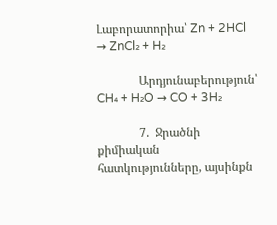Լաբորատորիա՝ Zn + 2HCl → ZnCl₂ + H₂

              Արդյունաբերություն՝ CH₄ + H₂O → CO + 3H₂

              7.  Ջրածնի քիմիական հատկությունները, այսինքն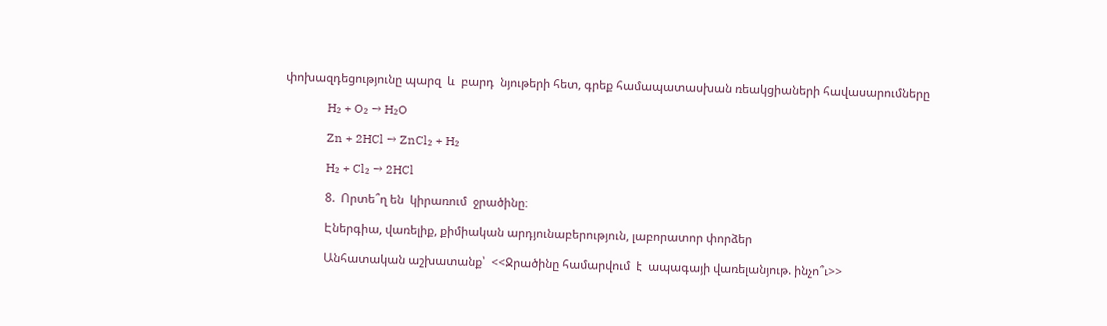փոխազդեցությունը պարզ  և  բարդ  նյութերի հետ, գրեք համապատասխան ռեակցիաների հավասարումները

              H₂ + O₂ → H₂O

              Zn + 2HCl → ZnCl₂ + H₂

              H₂ + Cl₂ → 2HCl

              8.  Որտե՞ղ են  կիրառում  ջրածինը։

              Էներգիա, վառելիք, քիմիական արդյունաբերություն, լաբորատոր փորձեր

              Անհատական աշխատանք՝  <<Ջրածինը համարվում  է  ապագայի վառելանյութ. ինչո՞ւ>>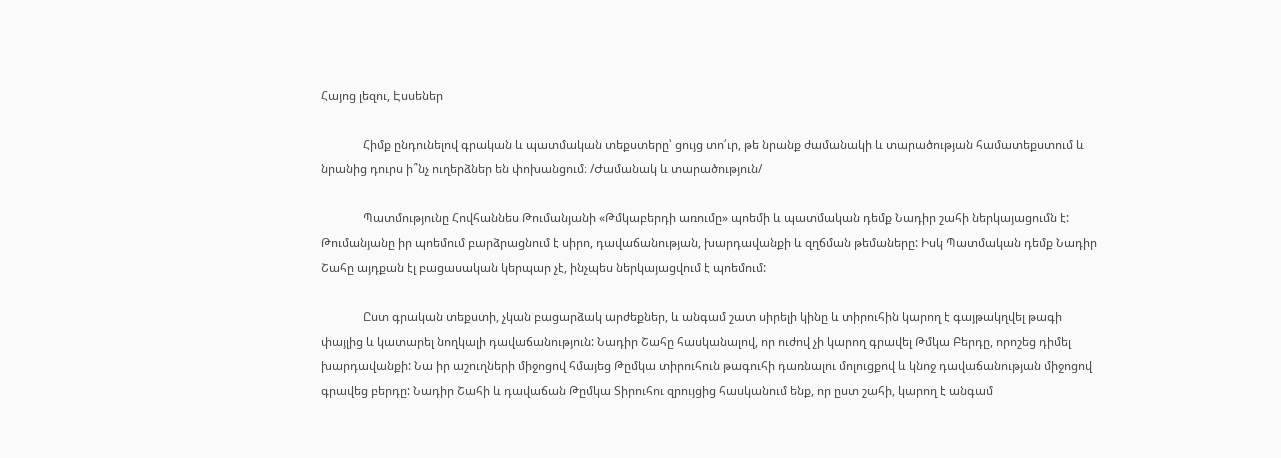Հայոց լեզու, Էսսեներ

              Հիմք ընդունելով գրական և պատմական տեքստերը՝ ցույց տո՛ւր, թե նրանք ժամանակի և տարածության համատեքստում և նրանից դուրս ի՞նչ ուղերձներ են փոխանցում։ /Ժամանակ և տարածություն/

              Պատմությունը Հովհաննես Թումանյանի «Թմկաբերդի առումը» պոեմի և պատմական դեմք Նադիր շահի ներկայացումն է: Թումանյանը իր պոեմում բարձրացնում է սիրո, դավաճանության, խարդավանքի և զղճման թեմաները: Իսկ Պատմական դեմք Նադիր Շահը այդքան էլ բացասական կերպար չէ, ինչպես ներկայացվում է պոեմում:

              Ըստ գրական տեքստի, չկան բացարձակ արժեքներ, և անգամ շատ սիրելի կինը և տիրուհին կարող է գայթակղվել թագի փայլից և կատարել նողկալի դավաճանություն: Նադիր Շահը հասկանալով, որ ուժով չի կարող գրավել Թմկա Բերդը, որոշեց դիմել խարդավանքի: Նա իր աշուղների միջոցով հմայեց Թըմկա տիրուհուն թագուհի դառնալու մոլուցքով և կնոջ դավաճանության միջոցով գրավեց բերդը: Նադիր Շահի և դավաճան Թըմկա Տիրուհու զրույցից հասկանում ենք, որ ըստ շահի, կարող է անգամ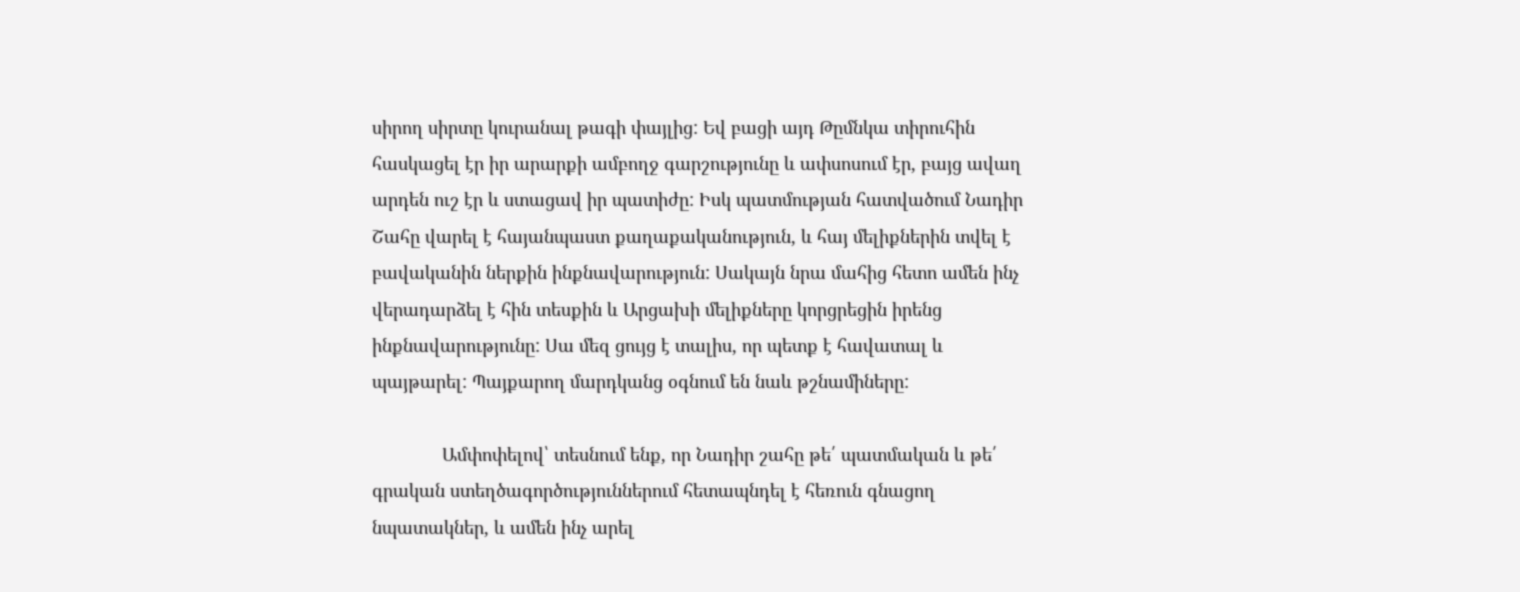սիրող սիրտը կուրանալ թագի փայլից: Եվ բացի այդ Թըմնկա տիրուհին հասկացել էր իր արարքի ամբողջ գարշությունը և ափսոսում էր, բայց ավաղ արդեն ուշ էր և ստացավ իր պատիժը: Իսկ պատմության հատվածում Նադիր Շահը վարել է հայանպաստ քաղաքականություն, և հայ մելիքներին տվել է բավականին ներքին ինքնավարություն: Սակայն նրա մահից հետո ամեն ինչ վերադարձել է հին տեսքին և Արցախի մելիքները կորցրեցին իրենց ինքնավարությունը: Սա մեզ ցույց է տալիս, որ պետք է հավատալ և պայթարել: Պայքարող մարդկանց օգնում են նաև թշնամիները:

              Ամփոփելով՝ տեսնում ենք, որ Նադիր շահը թե՛ պատմական և թե՛ գրական ստեղծագործություններում հետապնդել է հեռուն գնացող նպատակներ, և ամեն ինչ արել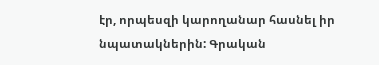էր, որպեսզի կարողանար հասնել իր նպատակներին: Գրական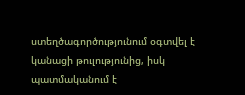ստեղծագործությունում օգտվել է կանացի թուլությունից, իսկ պատմականում է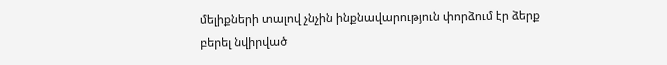մելիքների տալով չնչին ինքնավարություն փորձում էր ձերք բերել նվիրված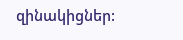զինակիցներ: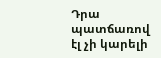Դրա պատճառով էլ չի կարելի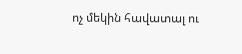ոչ մեկին հավատալ ու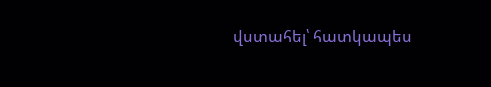վստահել՝ հատկապես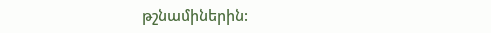թշնամիներին: